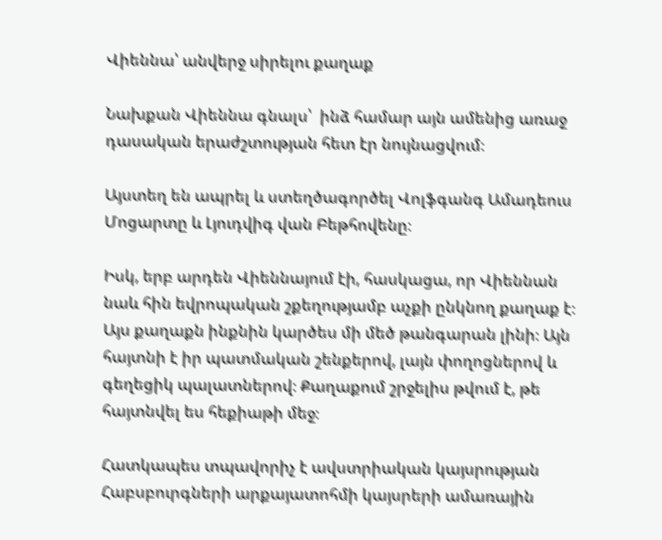Վիեննա՝ անվերջ սիրելու քաղաք

Նախքան Վիեննա գնալս՝  ինձ համար այն ամենից առաջ դասական երաժշտության հետ էր նույնացվում։

Այստեղ են ապրել և ստեղծագործել Վոլֆգանգ Ամադեուս Մոցարտը և Լյուդվիգ վան Բեթհովենը։

Իսկ, երբ արդեն Վիեննայում էի, հասկացա, որ Վիեննան նաև հին եվրոպական շքեղությամբ աչքի ընկնող քաղաք է։ Այս քաղաքն ինքնին կարծես մի մեծ թանգարան լինի։ Այն հայտնի է իր պատմական շենքերով, լայն փողոցներով և գեղեցիկ պալատներով։ Քաղաքում շրջելիս թվում է, թե հայտնվել ես հեքիաթի մեջ։

Հատկապես տպավորիչ է ավստրիական կայսրության Հաբսբուրգների արքայատոհմի կայսրերի ամառային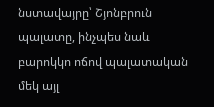նստավայրը՝ Շյոնբրուն պալատը, ինչպես նաև  բարոկկո ոճով պալատական մեկ այլ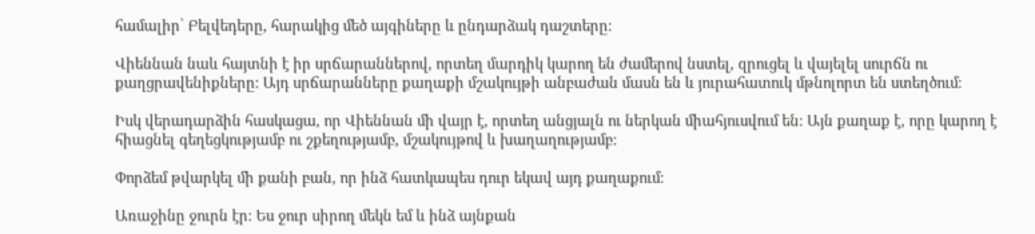համալիր՝ Բելվեդերը, հարակից մեծ այգիները և ընդարձակ դաշտերը։

Վիեննան նաև հայտնի է իր սրճարաններով, որտեղ մարդիկ կարող են ժամերով նստել, զրուցել և վայելել սուրճն ու քաղցրավենիքները։ Այդ սրճարանները քաղաքի մշակույթի անբաժան մասն են և յուրահատուկ մթնոլորտ են ստեղծում։

Իսկ վերադարձին հասկացա, որ Վիեննան մի վայր է, որտեղ անցյալն ու ներկան միահյուսվում են։ Այն քաղաք է, որը կարող է հիացնել գեղեցկությամբ ու շքեղությամբ, մշակույթով և խաղաղությամբ։

Փորձեմ թվարկել մի քանի բան, որ ինձ հատկապես դուր եկավ այդ քաղաքում։

Առաջինը ջուրն էր։ Ես ջուր սիրող մեկն եմ և ինձ այնքան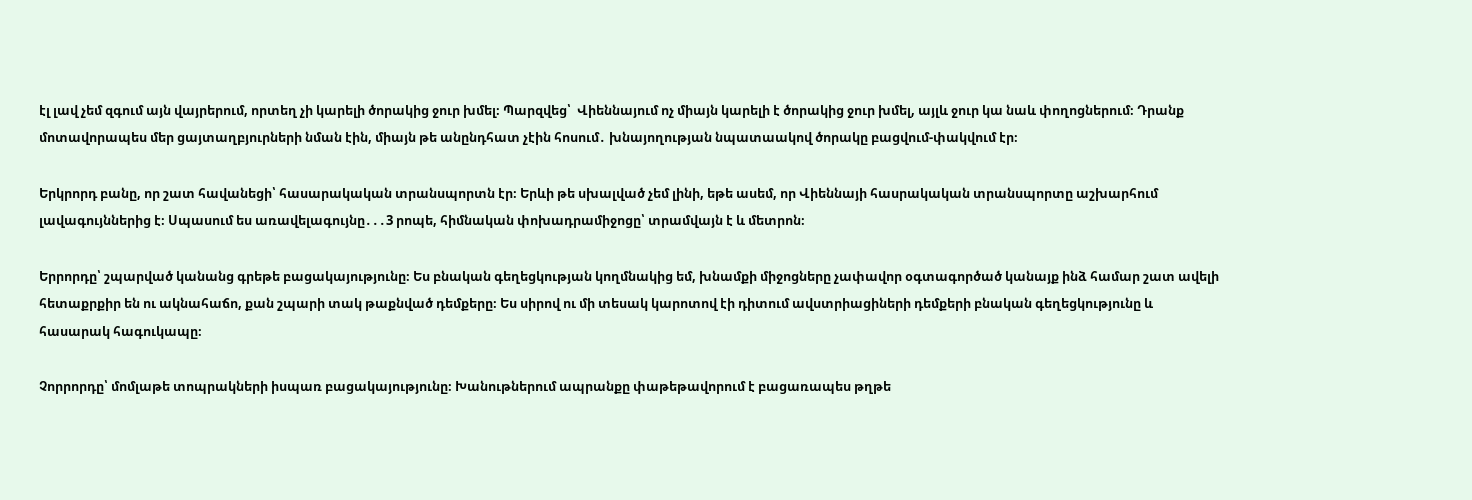էլ լավ չեմ զգում այն վայրերում, որտեղ չի կարելի ծորակից ջուր խմել։ Պարզվեց՝  Վիեննայում ոչ միայն կարելի է ծորակից ջուր խմել, այլև ջուր կա նաև փողոցներում։ Դրանք մոտավորապես մեր ցայտաղբյուրների նման էին, միայն թե անընդհատ չէին հոսում․ խնայողության նպատաակով ծորակը բացվում-փակվում էր։

Երկրորդ բանը, որ շատ հավանեցի՝ հասարակական տրանսպորտն էր։ Երևի թե սխալված չեմ լինի, եթե ասեմ, որ Վիեննայի հասրակական տրանսպորտը աշխարհում լավագույններից է։ Սպասում ես առավելագույնը․․․3 րոպե, հիմնական փոխադրամիջոցը՝ տրամվայն է և մետրոն։

Երրորդը՝ շպարված կանանց գրեթե բացակայությունը։ Ես բնական գեղեցկության կողմնակից եմ, խնամքի միջոցները չափավոր օգտագործած կանայք ինձ համար շատ ավելի հետաքրքիր են ու ակնահաճո, քան շպարի տակ թաքնված դեմքերը։ Ես սիրով ու մի տեսակ կարոտով էի դիտում ավստրիացիների դեմքերի բնական գեղեցկությունը և հասարակ հագուկապը։

Չորրորդը՝ մոմլաթե տոպրակների իսպառ բացակայությունը։ Խանութներում ապրանքը փաթեթավորում է բացառապես թղթե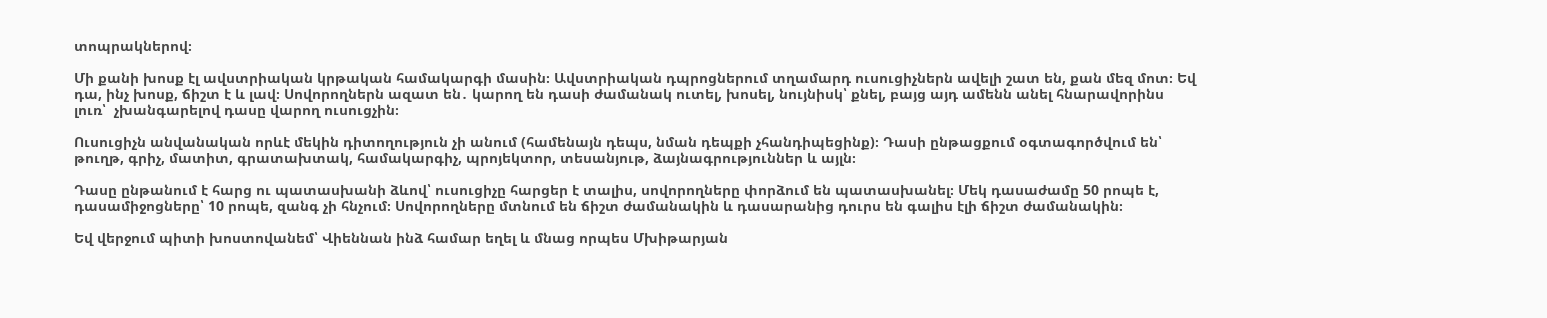տոպրակներով։

Մի քանի խոսք էլ ավստրիական կրթական համակարգի մասին։ Ավստրիական դպրոցներում տղամարդ ուսուցիչներն ավելի շատ են, քան մեզ մոտ։ Եվ դա, ինչ խոսք, ճիշտ է և լավ։ Սովորողներն ազատ են․ կարող են դասի ժամանակ ուտել, խոսել, նույնիսկ՝ քնել, բայց այդ ամենն անել հնարավորինս լուռ՝  չխանգարելով դասը վարող ուսուցչին։

Ուսուցիչն անվանական որևէ մեկին դիտողություն չի անում (համենայն դեպս, նման դեպքի չհանդիպեցինք)։ Դասի ընթացքում օգտագործվում են՝ թուղթ, գրիչ, մատիտ, գրատախտակ, համակարգիչ, պրոյեկտոր, տեսանյութ, ձայնագրություններ և այլն։

Դասը ընթանում է հարց ու պատասխանի ձևով՝ ուսուցիչը հարցեր է տալիս, սովորողները փորձում են պատասխանել։ Մեկ դասաժամը 50 րոպե է, դասամիջոցները՝ 10 րոպե, զանգ չի հնչում։ Սովորողները մտնում են ճիշտ ժամանակին և դասարանից դուրս են գալիս էլի ճիշտ ժամանակին։

Եվ վերջում պիտի խոստովանեմ՝ Վիեննան ինձ համար եղել և մնաց որպես Մխիթարյան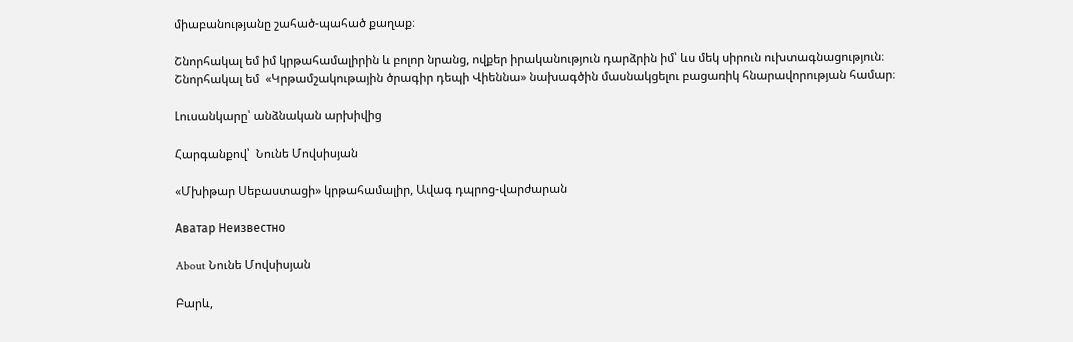միաբանությանը շահած-պահած քաղաք։

Շնորհակալ եմ իմ կրթահամալիրին և բոլոր նրանց, ովքեր իրականություն դարձրին իմ՝ ևս մեկ սիրուն ուխտագնացություն։ Շնորհակալ եմ  «Կրթամշակութային ծրագիր դեպի Վիեննա» նախագծին մասնակցելու բացառիկ հնարավորության համար։

Լուսանկարը՝ անձնական արխիվից

Հարգանքով՝  Նունե Մովսիսյան

«Մխիթար Սեբաստացի» կրթահամալիր, Ավագ դպրոց-վարժարան

Аватар Неизвестно

About Նունե Մովսիսյան

Բարև,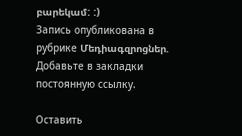բարեկամ: :)
Запись опубликована в рубрике Մեդիագզրոցներ. Добавьте в закладки постоянную ссылку.

Оставить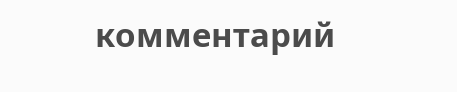комментарий